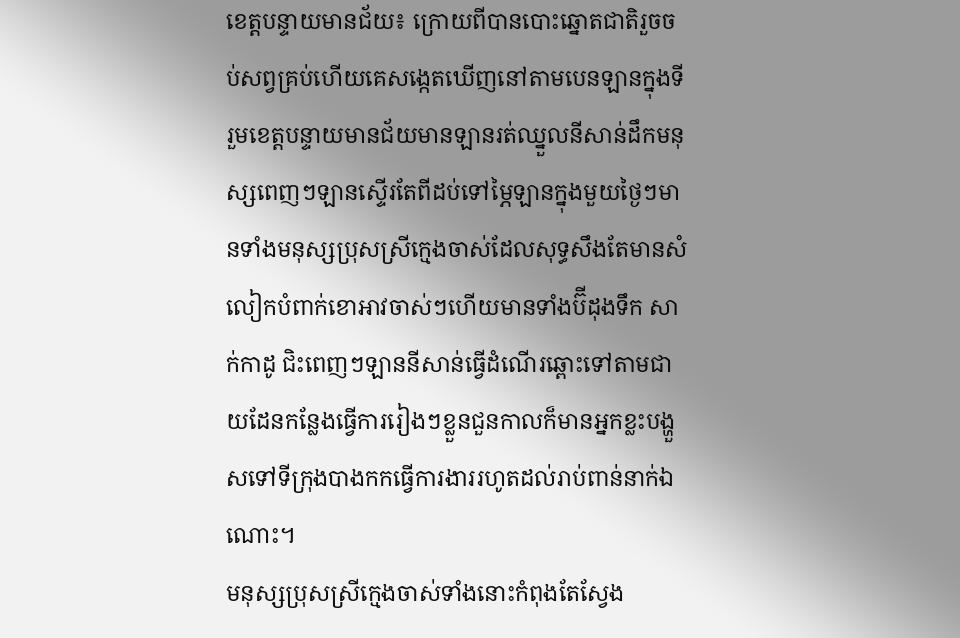ខេត្តបន្ទាយមានជ័យ៖ ក្រោយពីបានបោះឆ្នោតជាតិរួចចប់សព្វគ្រប់ហើយគេសង្កេតឃើញនៅតាមបេនឡានក្នុងទីរួមខេត្តបន្ទាយមានជ័យមានឡានរត់ឈ្នួលនីសាន់ដឹកមនុស្សពេញៗឡានស្ទើរតែពីដប់ទៅម្ភៃឡានក្នុងមួយថ្ងៃៗមានទាំងមនុស្សប្រុសស្រីក្មេងចាស់ដែលសុទ្ធសឹងតែមានសំលៀកបំពាក់ខោអាវចាស់ៗហើយមានទាំងប៊ីដុងទឹក សាក់កាដូ ជិះពេញៗឡាននីសាន់ធ្វើដំណើរឆ្ពោះទៅតាមជាយដែនកន្លែងធ្វើការរៀងៗខ្លួនជួនកាលក៏មានអ្នកខ្លះបង្ហួសទៅទីក្រុងបាងកកធ្វើការងាររហូតដល់រាប់ពាន់នាក់ឯណោះ។
មនុស្សប្រុសស្រីក្មេងចាស់ទាំងនោះកំពុងតែស្វែង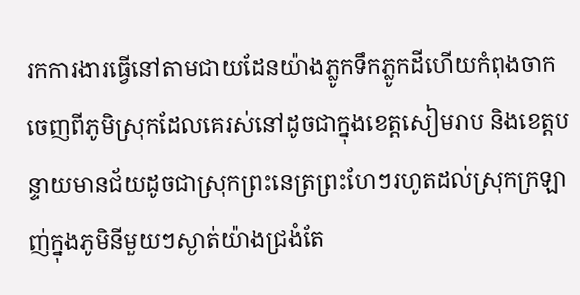រកការងារធ្វើនៅតាមជាយដែនយ៉ាងភ្លូកទឹកភ្លូកដីហើយកំពុងចាកចេញពីភូមិស្រុកដែលគេរស់នៅដូចជាក្នុងខេត្តសៀមរាប និងខេត្តបន្ទាយមានជ័យដូចជាស្រុកព្រះនេត្រព្រះហែៗរហូតដល់ស្រុកក្រឡាញ់ក្នុងភូមិនីមួយៗស្ងាត់យ៉ាងជ្រងំតែ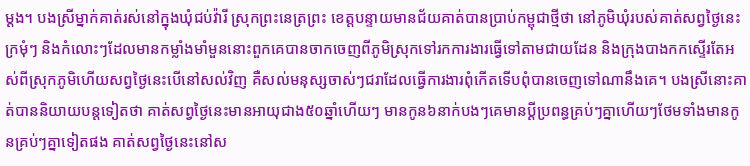ម្ដង។ បងស្រីម្នាក់គាត់រស់នៅក្នុងឃុំជប់វ៉ារី ស្រុកព្រះនេត្រព្រះ ខេត្តបន្ទាយមានជ័យគាត់បានប្រាប់កម្ពុជាថ្មីថា នៅភូមិឃុំរបស់គាត់សព្វថ្ងៃនេះក្រមុំៗ និងកំលោះៗដែលមានកម្លាំងមាំមួននោះពួកគេបានចាកចេញពីភូមិស្រុកទៅរកការងារធ្វើទៅតាមជាយដែន និងក្រុងបាងកកស្ទើរតែអស់ពីស្រុកភូមិហើយសព្វថ្ងៃនេះបើនៅសល់វិញ គឺសល់មនុស្សចាស់ៗជរាដែលធ្វើការងារពុំកើតទើបពុំបានចេញទៅណានឹងគេ។ បងស្រីនោះគាត់បាននិយាយបន្តទៀតថា គាត់សព្វថ្ងៃនេះមានអាយុជាង៥០ឆ្នាំហើយៗ មានកូន៦នាក់បងៗគេមានប្ដីប្រពន្ធគ្រប់ៗគ្នាហើយៗថែមទាំងមានកូនគ្រប់ៗគ្នាទៀតផង គាត់សព្វថ្ងៃនេះនៅស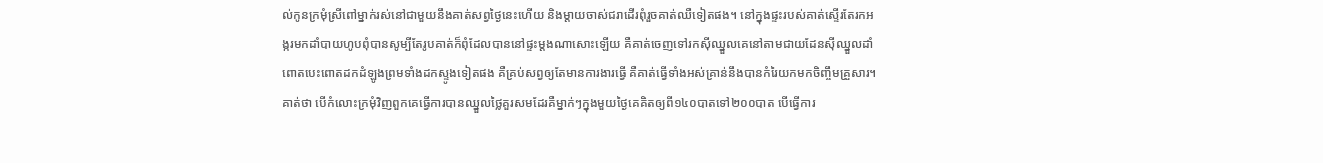ល់កូនក្រមុំស្រីពៅម្នាក់រស់នៅជាមួយនឹងគាត់សព្វថ្ងៃនេះហើយ និងម្ដាយចាស់ជរាដើរពុំរួចគាត់ឈឺទៀតផង។ នៅក្នុងផ្ទះរបស់គាត់ស្ទើរតែរកអង្ករមកដាំបាយហូបពុំបានសូម្បីតែរូបគាត់ក៏ពុំដែលបាននៅផ្ទះម្ដងណាសោះឡើយ គឺគាត់ចេញទៅរកស៊ីឈ្នួលគេនៅតាមជាយដែនស៊ីឈ្នួលដាំពោតបេះពោតដកដំឡូងព្រមទាំងដកស្ទូងទៀតផង គឺគ្រប់សព្វឲ្យតែមានការងារធ្វើ គឺគាត់ធ្វើទាំងអស់គ្រាន់នឹងបានកំរៃយកមកចិញ្ចឹមគ្រួសារ។
គាត់ថា បើកំលោះក្រមុំវិញពួកគេធ្វើការបានឈ្នួលថ្លៃគួរសមដែរគឺម្នាក់ៗក្នុងមួយថ្ងៃគេគិតឲ្យពី១៤០បាតទៅ២០០បាត បើធ្វើការ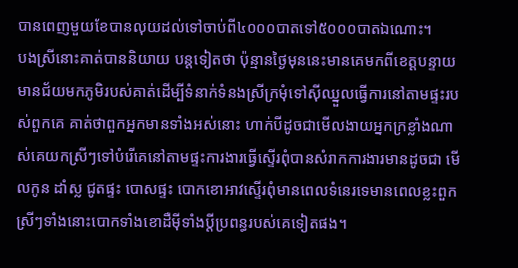បានពេញមួយខែបានលុយដល់ទៅចាប់ពី៤០០០បាតទៅ៥០០០បាតឯណោះ។
បងស្រីនោះគាត់បាននិយាយ បន្តទៀតថា ប៉ុន្មានថ្ងៃមុននេះមានគេមកពីខេត្តបន្ទាយមានជ័យមកភូមិរបស់គាត់ដើម្បីទំនាក់ទំនងស្រីក្រមុំទៅស៊ីឈ្នួលធ្វើការនៅតាមផ្ទះរបស់ពួកគេ គាត់ថាពួកអ្នកមានទាំងអស់នោះ ហាក់បីដូចជាមើលងាយអ្នកក្រខ្លាំងណាស់គេយកស្រីៗទៅបំរើគេនៅតាមផ្ទះការងារធ្វើស្ទើរពុំបានសំរាកការងារមានដូចជា មើលកូន ដាំស្ល ជូតផ្ទះ បោសផ្ទះ បោកខោអាវស្ទើរពុំមានពេលទំនេរទេមានពេលខ្លះពួកស្រីៗទាំងនោះបោកទាំងខោដឺម៉ីទាំងប្ដីប្រពន្ធរបស់គេទៀតផង។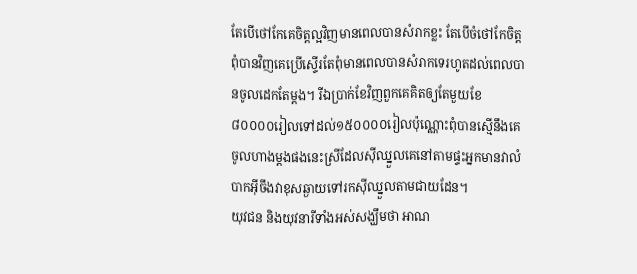តែបើថៅកែគេចិត្តល្អវិញមានពេលបានសំរាកខ្លះ តែបើចំថៅកែចិត្តពុំបានវិញគេប្រើស្ទើរតែពុំមានពេលបានសំរាកទេរហូតដល់ពេលបានចូលដេកតែម្ដង។ រីឯប្រាក់ខែវិញពួកគេគិតឲ្យតែមួយខែ ៨០០០០រៀលទៅដល់១៥០០០០រៀលប៉ុណ្ណោះពុំបានស្មើនឹងគេចូលហាងម្ដងផងនេះស្រីដែលស៊ីឈ្នួលគេនៅតាមផ្ទះអ្នកមានវាលំបាកអ៊ីចឹងវាខុសឆ្ងាយទៅរកស៊ីឈ្នួលតាមជាយដែន។
យុវជន និងយុវនារីទាំងអស់សង្ឃឹមថា អាណ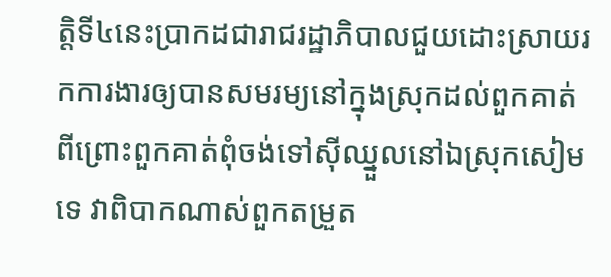ត្តិទី៤នេះប្រាកដជារាជរដ្ឋាភិបាលជួយដោះស្រាយរកការងារឲ្យបានសមរម្យនៅក្នុងស្រុកដល់ពួកគាត់ ពីព្រោះពួកគាត់ពុំចង់ទៅស៊ីឈ្នួលនៅឯស្រុកសៀមទេ វាពិបាកណាស់ពួកតម្រួត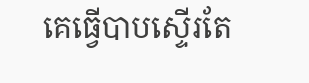គេធ្វើបាបស្ទើរតែ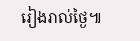រៀងរាល់ថ្ងៃ៕